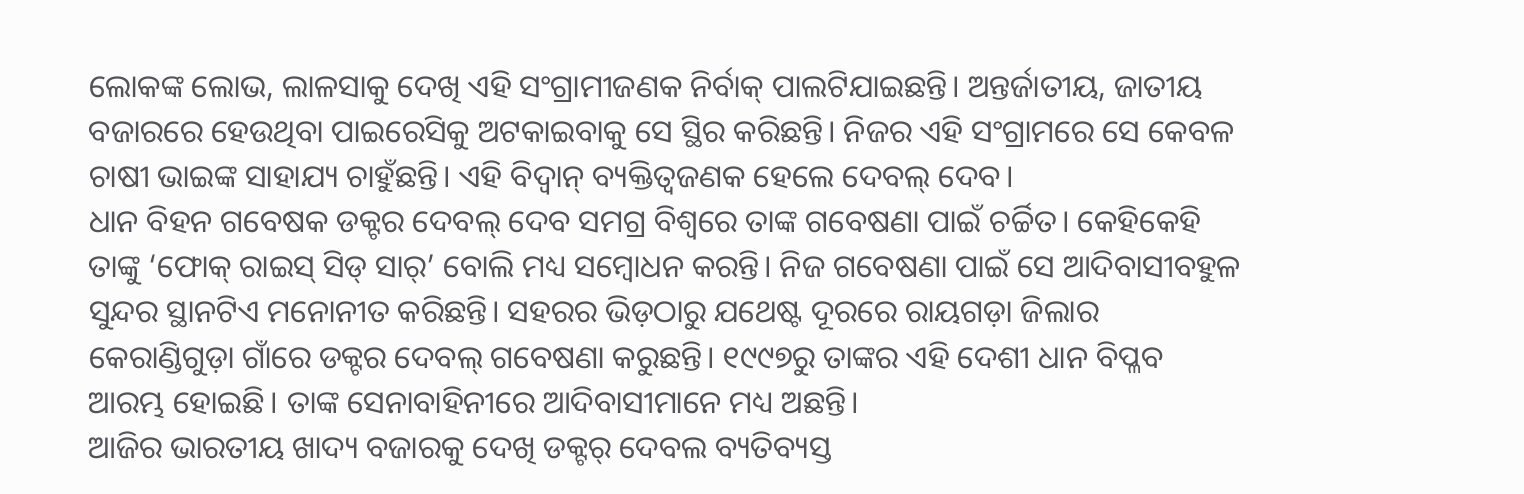ଲୋକଙ୍କ ଲୋଭ, ଲାଳସାକୁ ଦେଖି ଏହି ସଂଗ୍ରାମୀଜଣକ ନିର୍ବାକ୍ ପାଲଟିଯାଇଛନ୍ତି। ଅନ୍ତର୍ଜାତୀୟ, ଜାତୀୟ ବଜାରରେ ହେଉଥିବା ପାଇରେସିକୁ ଅଟକାଇବାକୁ ସେ ସ୍ଥିର କରିଛନ୍ତି। ନିଜର ଏହି ସଂଗ୍ରାମରେ ସେ କେବଳ ଚାଷୀ ଭାଇଙ୍କ ସାହାଯ୍ୟ ଚାହୁଁଛନ୍ତି। ଏହି ବିଦ୍ବାନ୍ ବ୍ୟକ୍ତିତ୍ବଜଣକ ହେଲେ ଦେବଲ୍ ଦେବ।
ଧାନ ବିହନ ଗବେଷକ ଡକ୍ଟର ଦେବଲ୍ ଦେବ ସମଗ୍ର ବିଶ୍ବରେ ତାଙ୍କ ଗବେଷଣା ପାଇଁ ଚର୍ଚ୍ଚିତ। କେହିକେହି ତାଙ୍କୁ ‘ଫୋକ୍ ରାଇସ୍ ସିଡ୍ ସାର୍’ ବୋଲି ମଧ୍ୟ ସମ୍ବୋଧନ କରନ୍ତି। ନିଜ ଗବେଷଣା ପାଇଁ ସେ ଆଦିବାସୀବହୁଳ ସୁନ୍ଦର ସ୍ଥାନଟିଏ ମନୋନୀତ କରିଛନ୍ତି। ସହରର ଭିଡ଼ଠାରୁ ଯଥେଷ୍ଟ ଦୂରରେ ରାୟଗଡ଼ା ଜିଲାର କେରାଣ୍ଡିଗୁଡ଼ା ଗାଁରେ ଡକ୍ଟର ଦେବଲ୍ ଗବେଷଣା କରୁଛନ୍ତି। ୧୯୯୭ରୁ ତାଙ୍କର ଏହି ଦେଶୀ ଧାନ ବିପ୍ଳବ ଆରମ୍ଭ ହୋଇଛି। ତାଙ୍କ ସେନାବାହିନୀରେ ଆଦିବାସୀମାନେ ମଧ୍ୟ ଅଛନ୍ତି।
ଆଜିର ଭାରତୀୟ ଖାଦ୍ୟ ବଜାରକୁ ଦେଖି ଡକ୍ଟର୍ ଦେବଲ ବ୍ୟତିବ୍ୟସ୍ତ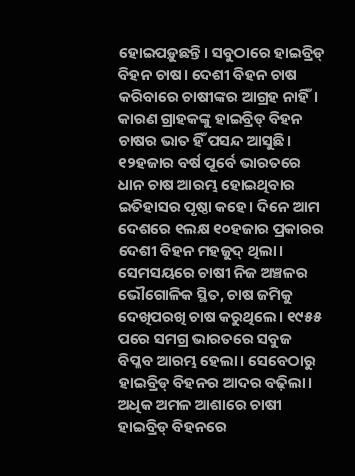ହୋଇପଡ଼ୁଛନ୍ତି। ସବୁଠାରେ ହାଇବ୍ରିଡ୍ ବିହନ ଚାଷ। ଦେଶୀ ବିହନ ଚାଷ କରିବାରେ ଚାଷୀଙ୍କର ଆଗ୍ରହ ନାହିଁ। କାରଣ ଗ୍ରାହକଙ୍କୁ ହାଇବ୍ରିଡ୍ ବିହନ ଚାଷର ଭାତ ହିଁ ପସନ୍ଦ ଆସୁଛି। ୧୨ହଜାର ବର୍ଷ ପୂର୍ବେ ଭାରତରେ ଧାନ ଚାଷ ଆରମ୍ଭ ହୋଇଥିବାର ଇତିହାସର ପୃଷ୍ଠା କହେ। ଦିନେ ଆମ ଦେଶରେ ୧ଲକ୍ଷ ୧୦ହଜାର ପ୍ରକାରର ଦେଶୀ ବିହନ ମହଜୁଦ୍ ଥିଲା। ସେମସୟରେ ଚାଷୀ ନିଜ ଅଞ୍ଚଳର ଭୌଗୋଳିକ ସ୍ଥିତ, ଚାଷ ଜମିକୁ ଦେଖିପରଖି ଚାଷ କରୁଥିଲେ। ୧୯୫୫ ପରେ ସମଗ୍ର ଭାରତରେ ସବୁଜ ବିପ୍ଳବ ଆରମ୍ଭ ହେଲା। ସେବେଠାରୁ ହାଇବ୍ରିଡ୍ ବିହନର ଆଦର ବଢ଼ିଲା। ଅଧିକ ଅମଳ ଆଶାରେ ଚାଷୀ ହାଇବ୍ରିଡ୍ ବିହନରେ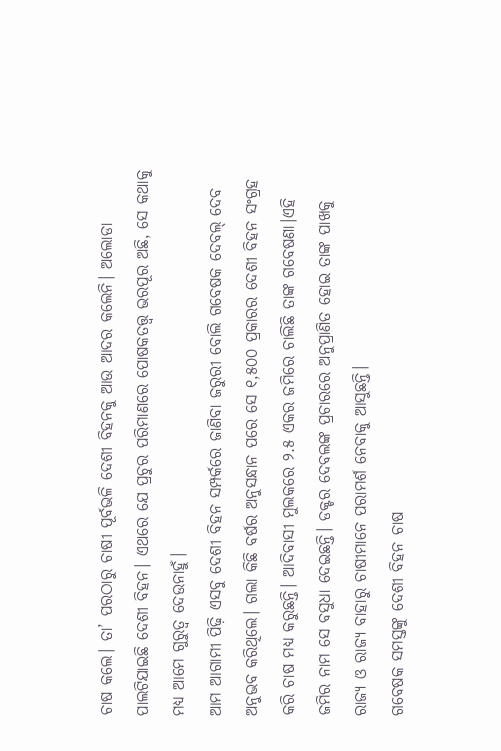ଚାଷ କଲେ। ତା’ ପରଠାରୁ ଚାଷୀ ପୂର୍ବଭଳି ଦେଶୀ ବିହନକୁ ଆଉ ଆଦର କଲେନି। ଅଲୋଡା ପାଲଟିଯାଇଛି ଦେଶୀ ବିହନ। ଏଥରେ ଯେ ପ୍ରଚୁର ପରିମାଣରେ ପୋଷକତତ୍ତ୍ବ ଭରପୂର ଅଛି, ସେ କଥାକୁ ମଧ୍ୟ ଆମେ ଗୁରୁତ୍ବ ଦେଉନାହୁଁ।
ଆମ ଆଗାମୀ ପିଢ଼ି ଏସବୁ ଦେଶୀ ବିହନ ସମ୍ପର୍କରେ ଜାଣିବା ଜରୁରୀ ବୋଲି ଗବେଷକ ଦେବଲ୍ ଦେବ ଅନୁଭବ କରିଥିଲେ। ଗଲା କିଛି ବର୍ଷର ଅନୁସନ୍ଧାନ ପରେ ସେ ୧,୫୦୦ ପ୍ରକାରର ଦେଶୀ ବିହନ ସଂଗ୍ରହ କରି ଚାଷ ମଧ୍ୟ କରୁଛନ୍ତି। ଆଦିବାସୀ ମୁଲକରେ ୨.୫ ଏକର ଜମିରେ ଚାଲିଛି ତାଙ୍କ ଗବେଷଣା।ଏହି ଜମିର ନାମ ସେ ବସୁଧା ଦେଇଛନ୍ତି। ଡକ୍ଟର ଦେବଲଙ୍କ ପ୍ରଚାରରେ ଅନୁପ୍ରାଣିତ ହୋଇ ତାଙ୍କ ପାଖକୁ ରାଜ୍ୟ ଓ ରାଜ୍ୟ ବାହାରୁ ଚାଷୀମାନେ ପରାମର୍ଶ ନେବାକୁ ଆସୁଛନ୍ତି।
ଗବେଷକ ସମସ୍ତଙ୍କୁ ଦେଶୀ ବିହନ ଚାଷ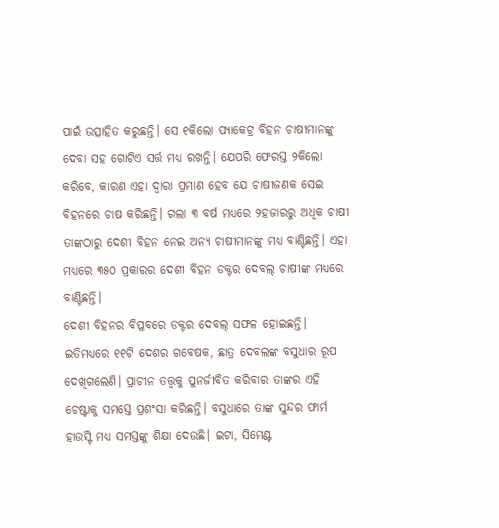ପାଇଁ ଉତ୍ସାହିତ କରୁଛନ୍ତି। ସେ ୧କିଲୋ ପ୍ୟାକେଟ୍ର ବିହନ ଚାଷୀମାନଙ୍କୁ ଦେବା ସହ ଗୋଟିଏ ସର୍ତ୍ତ ମଧ୍ୟ ରଖନ୍ତି। ଯେପରି ଫେରସ୍ତ ୨କିଲୋ କରିବେ, କାରଣ ଏହା ଦ୍ବାରା ପ୍ରମାଣ ହେବ ଯେ ଚାଷୀଜଣକ ସେଇ ବିହନରେ ଚାଷ କରିଛନ୍ତି। ଗଲା ୩ ବର୍ଷ ମଧ୍ୟରେ ୨ହଜାରରୁ ଅଧିକ ଚାଷୀ ତାଙ୍କଠାରୁ ଦେଶୀ ବିହନ ନେଇ ଅନ୍ୟ ଚାଷୀମାନଙ୍କୁ ମଧ୍ୟ ବାଣ୍ଟିଛନ୍ତି। ଏହା ମଧ୍ୟରେ ୩୫୦ ପ୍ରକାରର ଦେଶୀ ବିହନ ଡକ୍ଟର ଦେବଲ୍ ଚାଷୀଙ୍କ ମଧ୍ୟରେ ବାଣ୍ଟିଛନ୍ତି।
ଦେଶୀ ବିହନର ବିପ୍ଳବରେ ଡକ୍ଟର ଦେବଲ୍ ସଫଳ ହୋଇଛନ୍ତି। ଇତିମଧ୍ୟରେ ୧୧ଟି ଦେଶର ଗବେଷକ, ଛାତ୍ର ଦେବଲଙ୍କ ବସୁଧାର ରୂପ ଦେଖିଗଲେଣି। ପ୍ରାଚୀନ ତତ୍ତ୍ବକୁ ପୁନର୍ଜୀବିତ କରିବାର ତାଙ୍କର ଏହି ଚେଷ୍ଟାକୁ ସମସ୍ତେ ପ୍ରଶଂସା କରିଛନ୍ତି। ବସୁଧାରେ ତାଙ୍କ ସୁନ୍ଦର ଫାର୍ମ ହାଉସ୍ଟି ମଧ୍ୟ ସମସ୍ତଙ୍କୁ ଶିକ୍ଷା ଦେଉଛି। ଇଟା, ସିମେଣ୍ଟ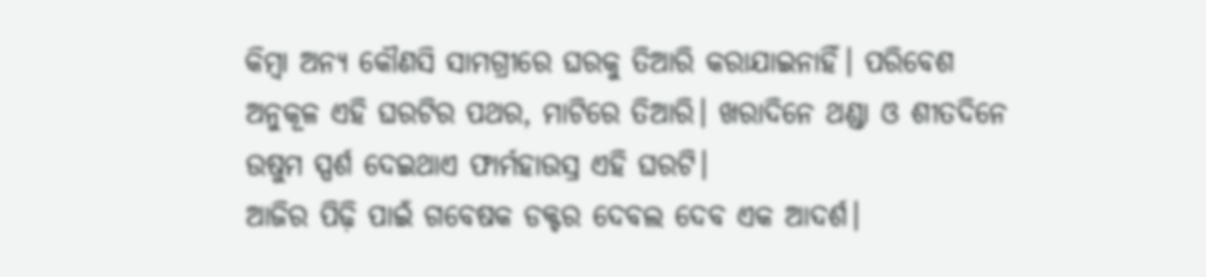କିମ୍ବା ଅନ୍ୟ କୌଣସି ସାମଗ୍ରୀରେ ଘରକୁ ତିଆରି କରାଯାଇନାହିଁ। ପରିବେଶ ଅନୁକୂଳ ଏହି ଘରଟିର ପଥର, ମାଟିରେ ତିଆରି। ଖରାଦିନେ ଥଣ୍ଡା ଓ ଶୀତଦିନେ ଉଷୁମ ସ୍ପର୍ଶ ଦେଇଥାଏ ଫାର୍ମହାଉସ୍ର ଏହି ଘରଟି।
ଆଜିର ପିଢ଼ି ପାଇଁ ଗବେଷକ ଡକ୍ଟର ଦେବଲ ଦେବ ଏକ ଆଦର୍ଶ।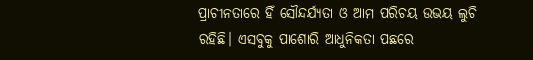ପ୍ରାଚୀନତାରେ ହିଁ ସୌନ୍ଦର୍ଯ୍ୟତା ଓ ଆମ ପରିଚୟ ଉଭୟ ଲୁଚି ରହିଛି। ଏସବୁକୁ ପାଶୋରି ଆଧୁନିକତା ପଛରେ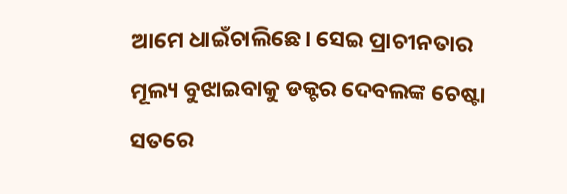ଆମେ ଧାଇଁଚାଲିଛେ। ସେଇ ପ୍ରାଚୀନତାର ମୂଲ୍ୟ ବୁଝାଇବାକୁ ଡକ୍ଟର ଦେବଲଙ୍କ ଚେଷ୍ଟା ସତରେ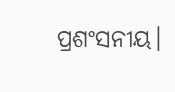ପ୍ରଶଂସନୀୟ।